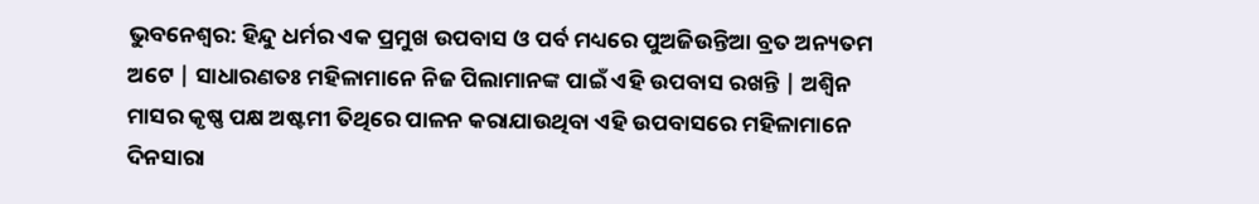ଭୁବନେଶ୍ଵର: ହିନ୍ଦୁ ଧର୍ମର ଏକ ପ୍ରମୁଖ ଉପବାସ ଓ ପର୍ବ ମଧ୍ୟରେ ପୁଅଜିଉନ୍ତିଆ ବ୍ରତ ଅନ୍ୟତମ ଅଟେ | ସାଧାରଣତଃ ମହିଳାମାନେ ନିଜ ପିଲାମାନଙ୍କ ପାଇଁ ଏହି ଉପବାସ ରଖନ୍ତି | ଅଶ୍ୱିନ ମାସର କୃଷ୍ଣ ପକ୍ଷ ଅଷ୍ଟମୀ ତିଥିରେ ପାଳନ କରାଯାଉଥିବା ଏହି ଉପବାସରେ ମହିଳାମାନେ ଦିନସାରା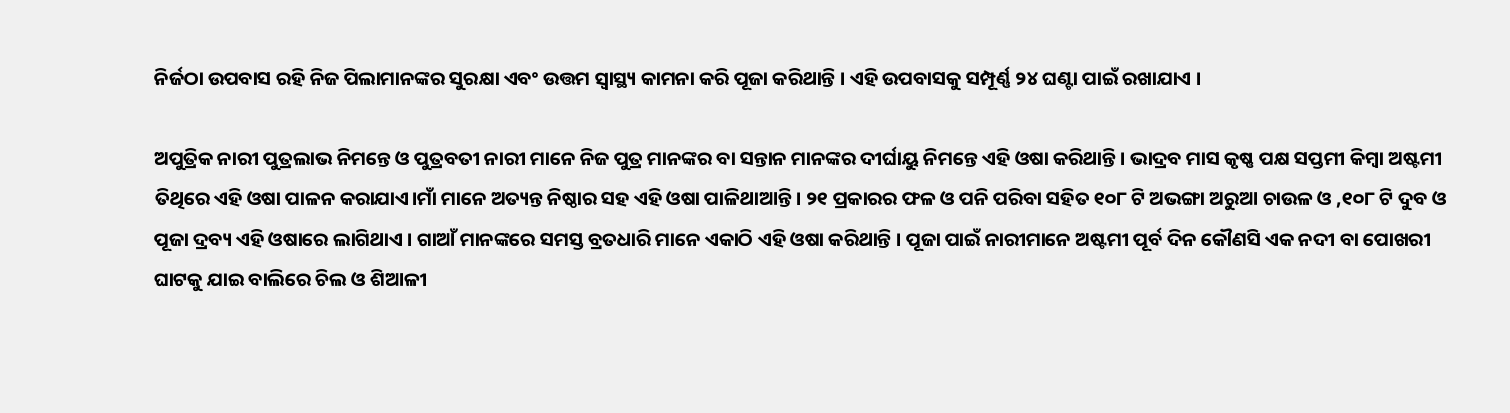ନିର୍ଜଠା ଉପବାସ ରହି ନିଜ ପିଲାମାନଙ୍କର ସୁରକ୍ଷା ଏବଂ ଉତ୍ତମ ସ୍ୱାସ୍ଥ୍ୟ କାମନା କରି ପୂଜା କରିଥାନ୍ତି । ଏହି ଉପବାସକୁ ସମ୍ପୂର୍ଣ୍ଣ ୨୪ ଘଣ୍ଟା ପାଇଁ ରଖାଯାଏ ।

ଅପୁତ୍ରିକ ନାରୀ ପୁତ୍ରଲାଭ ନିମନ୍ତେ ଓ ପୁତ୍ରବତୀ ନାରୀ ମାନେ ନିଜ ପୁତ୍ର ମାନଙ୍କର ବା ସନ୍ତାନ ମାନଙ୍କର ଦୀର୍ଘାୟୁ ନିମନ୍ତେ ଏହି ଓଷା କରିଥାନ୍ତି । ଭାଦ୍ରବ ମାସ କୃଷ୍ଣ ପକ୍ଷ ସପ୍ତମୀ କିମ୍ବା ଅଷ୍ଟମୀ ତିଥିରେ ଏହି ଓଷା ପାଳନ କରାଯାଏ।ମାଁ ମାନେ ଅତ୍ୟନ୍ତ ନିଷ୍ଠାର ସହ ଏହି ଓଷା ପାଳିଥାଆନ୍ତି । ୨୧ ପ୍ରକାରର ଫଳ ଓ ପନି ପରିବା ସହିତ ୧୦୮ ଟି ଅଭଙ୍ଗା ଅରୁଆ ଚାଉଳ ଓ ,୧୦୮ ଟି ଦୁବ ଓ ପୂଜା ଦ୍ରବ୍ୟ ଏହି ଓଷାରେ ଲାଗିଥାଏ । ଗାଆଁ ମାନଙ୍କରେ ସମସ୍ତ ବ୍ରତଧାରି ମାନେ ଏକାଠି ଏହି ଓଷା କରିଥାନ୍ତି । ପୂଜା ପାଇଁ ନାରୀମାନେ ଅଷ୍ଟମୀ ପୂର୍ବ ଦିନ କୌଣସି ଏକ ନଦୀ ବା ପୋଖରୀ ଘାଟକୁ ଯାଇ ବାଲିରେ ଚିଲ ଓ ଶିଆଳୀ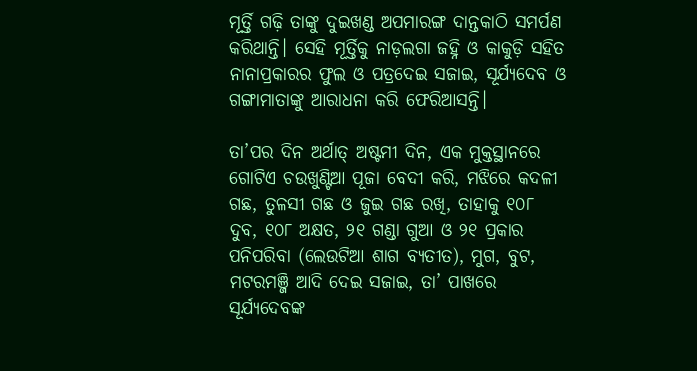ମୂର୍ତ୍ତି ଗଢ଼ି ତାଙ୍କୁ ଦୁଇଖଣ୍ଡ ଅପମାରଙ୍ଗ ଦାନ୍ତକାଠି ସମର୍ପଣ କରିଥାନ୍ତି। ସେହି ମୂର୍ତ୍ତିକୁ ନାଡ଼ଲଗା ଜହ୍ନି ଓ କାକୁଡ଼ି ସହିତ ନାନାପ୍ରକାରର ଫୁଲ ଓ ପତ୍ରଦେଇ ସଜାଇ, ସୂର୍ଯ୍ୟଦେବ ଓ ଗଙ୍ଗାମାତାଙ୍କୁ ଆରାଧନା କରି ଫେରିଆସନ୍ତି।

ତା’ପର ଦିନ ଅର୍ଥାତ୍ ଅଷ୍ଟମୀ ଦିନ, ଏକ ମୁକ୍ତସ୍ଥାନରେ ଗୋଟିଏ ଚଉଖୁଣ୍ଟିଆ ପୂଜା ବେଦୀ କରି, ମଝିରେ କଦଳୀ ଗଛ, ତୁଳସୀ ଗଛ ଓ ଜୁଇ ଗଛ ରଖି, ତାହାକୁ ୧୦୮ ଦୁବ, ୧୦୮ ଅକ୍ଷତ, ୨୧ ଗଣ୍ଡା ଗୁଆ ଓ ୨୧ ପ୍ରକାର ପନିପରିବା (ଲେଉଟିଆ ଶାଗ ବ୍ୟତୀତ), ମୁଗ, ବୁଟ, ମଟରମଞ୍ଜି ଆଦି ଦେଇ ସଜାଇ, ତା’ ପାଖରେ ସୂର୍ଯ୍ୟଦେବଙ୍କ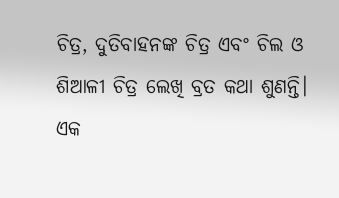ଚିତ୍ର, ଦୁତିବାହନଙ୍କ ଚିତ୍ର ଏବଂ ଚିଲ ଓ ଶିଆଳୀ ଚିତ୍ର ଲେଖି ବ୍ରତ କଥା ଶୁଣନ୍ତି। ଏକ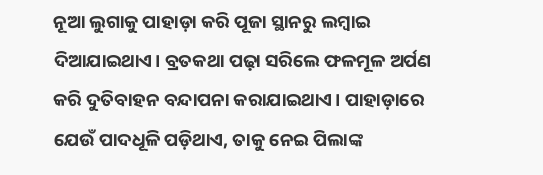ନୂଆ ଲୁଗାକୁ ପାହାଡ଼ା କରି ପୂଜା ସ୍ଥାନରୁ ଲମ୍ବାଇ ଦିଆଯାଇଥାଏ। ବ୍ରତକଥା ପଢ଼ା ସରିଲେ ଫଳମୂଳ ଅର୍ପଣ କରି ଦୁତିବାହନ ବନ୍ଦାପନା କରାଯାଇଥାଏ। ପାହାଡ଼ାରେ ଯେଉଁ ପାଦଧୂଳି ପଡ଼ିଥାଏ, ତାକୁ ନେଇ ପିଲାଙ୍କ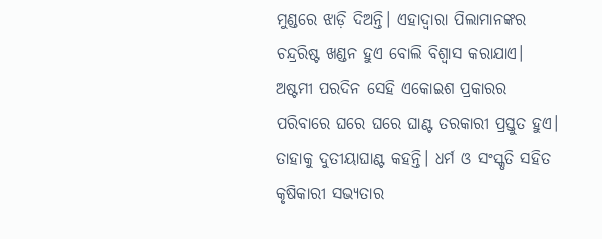ମୁଣ୍ଡରେ ଝାଡ଼ି ଦିଅନ୍ତି। ଏହାଦ୍ୱାରା ପିଲାମାନଙ୍କର ଚନ୍ଦ୍ରରିଷ୍ଟ ଖଣ୍ଡନ ହୁଏ ବୋଲି ବିଶ୍ୱାସ କରାଯାଏ। ଅଷ୍ଟମୀ ପରଦିନ ସେହି ଏକୋଇଶ ପ୍ରକାରର ପରିବାରେ ଘରେ ଘରେ ଘାଣ୍ଟ ତରକାରୀ ପ୍ରସ୍ତୁତ ହୁଏ। ତାହାକୁ ଦୁତୀୟାଘାଣ୍ଟ କହନ୍ତି। ଧର୍ମ ଓ ସଂସ୍କୃତି ସହିତ କୃଷିକାରୀ ସଭ୍ୟତାର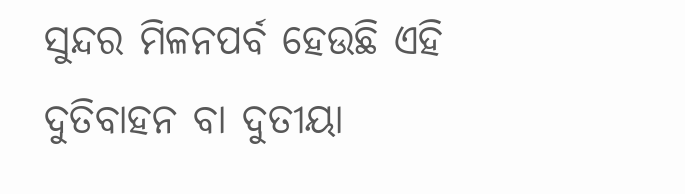ସୁନ୍ଦର ମିଳନପର୍ବ ହେଉଛି ଏହି ଦୁତିବାହନ ବା ଦୁତୀୟା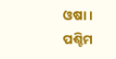ଓଷା। ପଶ୍ଚିମ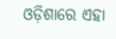ଓଡ଼ିଶାରେ ଏହା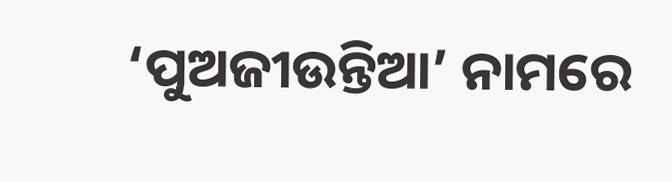‘ପୁଅଜୀଉନ୍ତିଆ’ ନାମରେ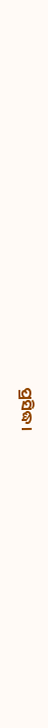ପ୍ରସିଦ୍ଧ।